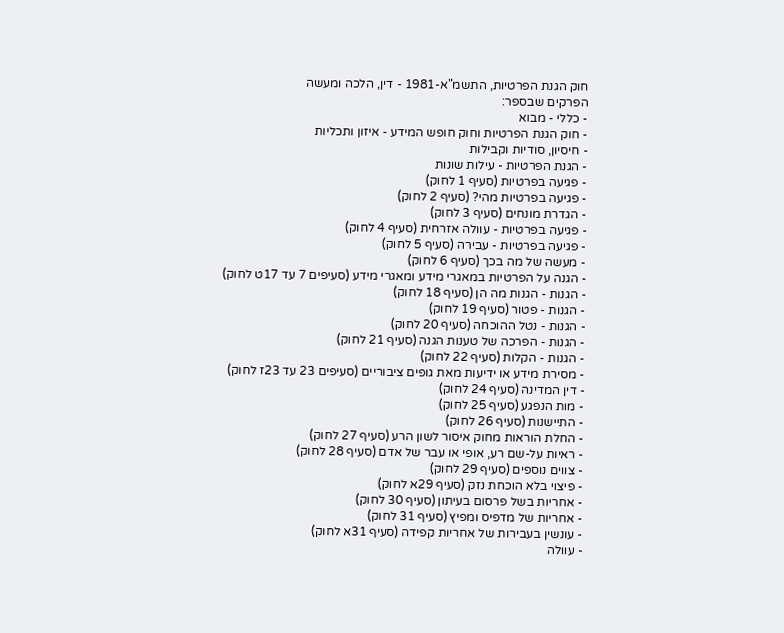חוק הגנת הפרטיות, התשמ"א-1981 - דין, הלכה ומעשה
הפרקים שבספר:
- כללי - מבוא
- חוק הגנת הפרטיות וחוק חופש המידע - איזון ותכליות
- חיסיון, סודיות וקבילות
- הגנת הפרטיות - עילות שונות
- פגיעה בפרטיות (סעיף 1 לחוק)
- פגיעה בפרטיות מהי? (סעיף 2 לחוק)
- הגדרת מונחים (סעיף 3 לחוק)
- פגיעה בפרטיות - עוולה אזרחית (סעיף 4 לחוק)
- פגיעה בפרטיות - עבירה (סעיף 5 לחוק)
- מעשה של מה בכך (סעיף 6 לחוק)
- הגנה על הפרטיות במאגרי מידע ומאגרי מידע (סעיפים 7 עד 17ט לחוק)
- הגנות - הגנות מה הן (סעיף 18 לחוק)
- הגנות - פטור (סעיף 19 לחוק)
- הגנות - נטל ההוכחה (סעיף 20 לחוק)
- הגנות - הפרכה של טענות הגנה (סעיף 21 לחוק)
- הגנות - הקלות (סעיף 22 לחוק)
- מסירת מידע או ידיעות מאת גופים ציבוריים (סעיפים 23 עד 23ז לחוק)
- דין המדינה (סעיף 24 לחוק)
- מות הנפגע (סעיף 25 לחוק)
- התיישנות (סעיף 26 לחוק)
- החלת הוראות מחוק איסור לשון הרע (סעיף 27 לחוק)
- ראיות על-שם רע, אופי או עבר של אדם (סעיף 28 לחוק)
- צווים נוספים (סעיף 29 לחוק)
- פיצוי בלא הוכחת נזק (סעיף 29א לחוק)
- אחריות בשל פרסום בעיתון (סעיף 30 לחוק)
- אחריות של מדפיס ומפיץ (סעיף 31 לחוק)
- עונשין בעבירות של אחריות קפידה (סעיף 31א לחוק)
- עוולה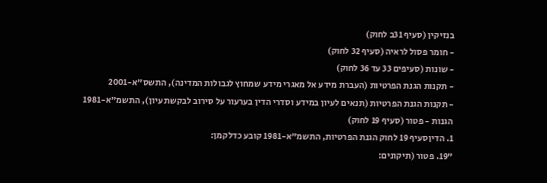בנזיקין (סעיף 31ב לחוק)
- חומר פסול לראיה (סעיף 32 לחוק)
- שונות (סעיפים 33 עד 36 לחוק)
- תקנות הגנת הפרטיות (העברת מידע אל מאגרי מידע שמחוץ לגבולות המדינה), התשס"א-2001
- תקנות הגנת הפרטיות (תנאים לעיון במידע וסדרי הדין בערעור על סירוב לבקשת עיון), התשמ"א-1981
הגנות - פטור (סעיף 19 לחוק)
1. הדיןסעיף 19 לחוק הגנת הפרטיות, התשמ"א-1981 קובע כדלקמן:
"19. פטור (תיקונים: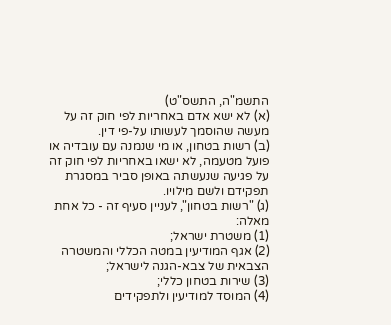התשמ"ה, התשס"ט)
(א) לא ישא אדם באחריות לפי חוק זה על מעשה שהוסמך לעשותו על-פי דין.
(ב) רשות בטחון, או מי שנמנה עם עובדיה או פועל מטעמה, לא ישאו באחריות לפי חוק זה על פגיעה שנעשתה באופן סביר במסגרת תפקידם ולשם מילויו.
(ג) "רשות בטחון", לעניין סעיף זה - כל אחת מאלה:
(1) משטרת ישראל;
(2) אגף המודיעין במטה הכללי והמשטרה הצבאית של צבא-הגנה לישראל;
(3) שירות בטחון כללי;
(4) המוסד למודיעין ולתפקידים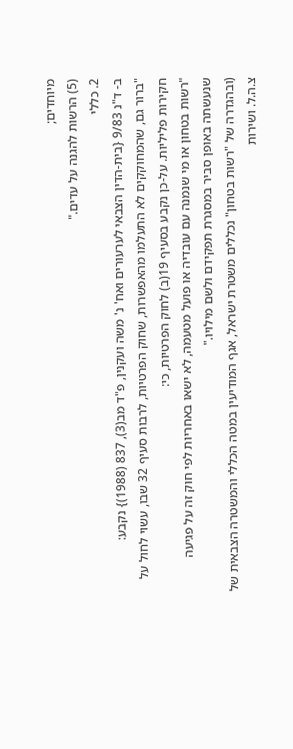מיוחדים;
(5) הרשות להגנה על עדים."
2. כללי
ב- ד"נ 9/83 {בית-הדין הצבאי לערעורים ואח' נ' משה ועקנין, פ"ד מב(3), 837 (1988)} נקבע:
"ברור גם, שהמחוקקים לא התעלמו מהאפשרות, שחוק הפרטיות, לרבות סעיף 32 שבו, עשוי לחול על חקירות פליליות. על-כן נקבע בסעיף 19(ב) לחוק הפרטיות, כי:
"רשות בטחון או מי שנמנה עם עובדיה או פועל מטעמה, לא ישאו באחריות לפי חוק זה על פגיעה שנעשתה באופן סביר במסגרת תפקידם ולשם מילויו."
(ובהגדרה של "רשות בטחון" נכללים משטרת ישראל, אגף המודיעין במטה הכללי והמשטרה הצבאית של צ.ה.ל. ושירות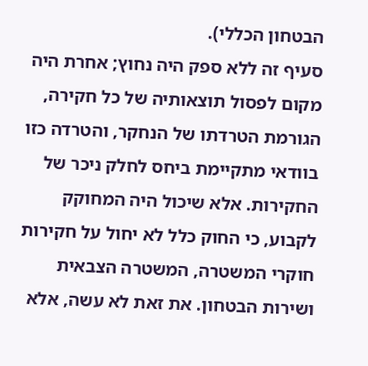הבטחון הכללי).
סעיף זה ללא ספק היה נחוץ; אחרת היה מקום לפסול תוצאותיה של כל חקירה, הגורמת הטרדתו של הנחקר, והטרדה כזו בוודאי מתקיימת ביחס לחלק ניכר של החקירות. אלא שיכול היה המחוקק לקבוע, כי החוק כלל לא יחול על חקירות חוקרי המשטרה, המשטרה הצבאית ושירות הבטחון. את זאת לא עשה, אלא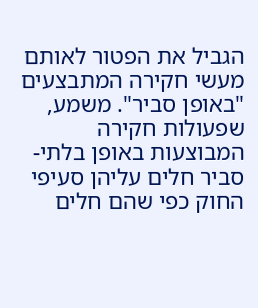הגביל את הפטור לאותם מעשי חקירה המתבצעים "באופן סביר". משמע, שפעולות חקירה המבוצעות באופן בלתי-סביר חלים עליהן סעיפי החוק כפי שהם חלים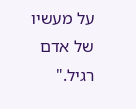על מעשיו של אדם רגיל."